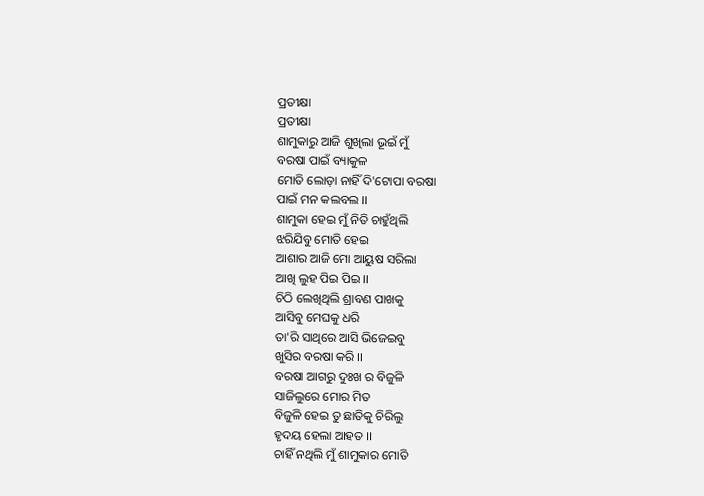ପ୍ରତୀକ୍ଷା
ପ୍ରତୀକ୍ଷା
ଶାମୁକାରୁ ଆଜି ଶୁଖିଲା ଭୂଇଁ ମୁଁ
ବରଷା ପାଇଁ ବ୍ୟାକୁଳ
ମୋତି ଲୋଡ଼ା ନାହିଁ ଦି'ଟୋପା ବରଷା
ପାଇଁ ମନ କଲବଲ ।।
ଶାମୁକା ହେଇ ମୁଁ ନିତି ଚାହୁଁଥିଲି
ଝରିଯିବୁ ମୋତି ହେଇ
ଆଶାର ଆଜି ମୋ ଆୟୁଷ ସରିଲା
ଆଖି ଲୁହ ପିଇ ପିଇ ।।
ଚିଠି ଲେଖିଥିଲି ଶ୍ରାବଣ ପାଖକୁ
ଆସିବୁ ମେଘକୁ ଧରି
ତା'ରି ସାଥିରେ ଆସି ଭିଜେଇବୁ
ଖୁସିର ବରଷା କରି ।।
ବରଷା ଆଗରୁ ଦୁଃଖ ର ବିଜୁଳି
ସାଜିଲୁରେ ମୋର ମିତ
ବିଜୁଳି ହେଇ ତୁ ଛାତିକୁ ଚିରିଲୁ
ହୃଦୟ ହେଲା ଆହତ ।।
ଚାହିଁ ନଥିଲି ମୁଁ ଶାମୁକାର ମୋତି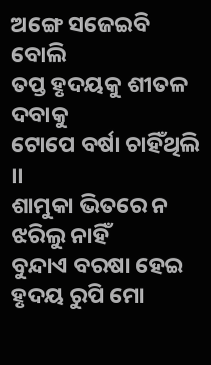ଅଙ୍ଗେ ସଜେଇବି ବୋଲି
ତପ୍ତ ହୃଦୟକୁ ଶୀତଳ ଦବାକୁ
ଟୋପେ ବର୍ଷା ଚାହିଁଥିଲି ।।
ଶାମୁକା ଭିତରେ ନ ଝରିଲୁ ନାହିଁ
ବୁନ୍ଦାଏ ବରଷା ହେଇ
ହୃଦୟ ରୁପି ମୋ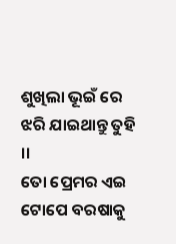ଶୁଖିଲା ଭୂଇଁ ରେ
ଝରି ଯାଇଥାନ୍ତୁ ତୁହି ।।
ତୋ ପ୍ରେମର ଏଇ ଟୋପେ ବରଷାକୁ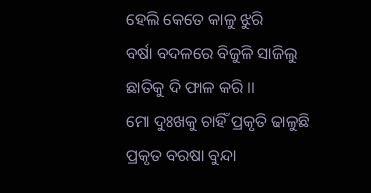ହେଲି କେତେ କାଳୁ ଝୁରି
ବର୍ଷା ବଦଳରେ ବିଜୁଳି ସାଜିଲୁ
ଛାତିକୁ ଦି ଫାଳ କରି ।।
ମୋ ଦୁଃଖକୁ ଚାହିଁ ପ୍ରକୃତି ଢାଳୁଛି
ପ୍ରକୃତ ବରଷା ବୁନ୍ଦା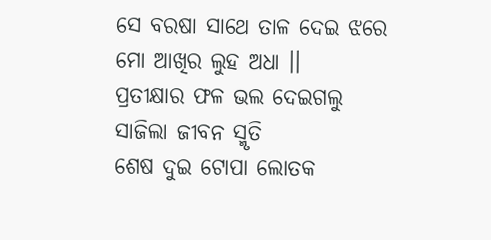ସେ ବରଷା ସାଥେ ତାଳ ଦେଇ ଝରେ
ମୋ ଆଖିର ଲୁହ ଅଧା ।।
ପ୍ରତୀକ୍ଷାର ଫଳ ଭଲ ଦେଇଗଲୁ
ସାଜିଲା ଜୀବନ ସ୍ମୃତି
ଶେଷ ଦୁଇ ଟୋପା ଲୋତକ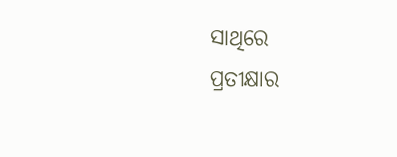ସାଥିରେ
ପ୍ରତୀକ୍ଷାର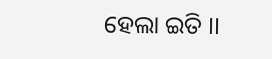ହେଲା ଇତି ।।